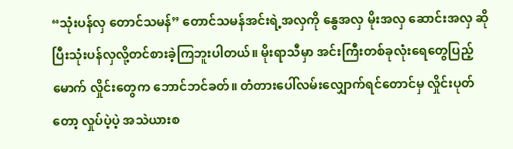“သုံးပန်လှ တောင်သမန်” တောင်သမန်အင်းရဲ့အလှကို နွေအလှ မိုးအလှ ဆောင်းအလှ ဆိုပြီးသုံးပန်လှလို့တင်စားခဲ့ကြဘူးပါတယ်။ မိုးရာသီမှာ အင်းကြီးတစ်ခုလုံးရေတွေပြည့်မောက် လှိုင်းတွေက ဘောင်ဘင်ခတ်။ တံတားပေါ်လမ်းလျှောက်ရင်တောင်မှ လှိုင်းပုတ်တော့ လှုပ်ပဲ့ပဲ့ အသဲယားစ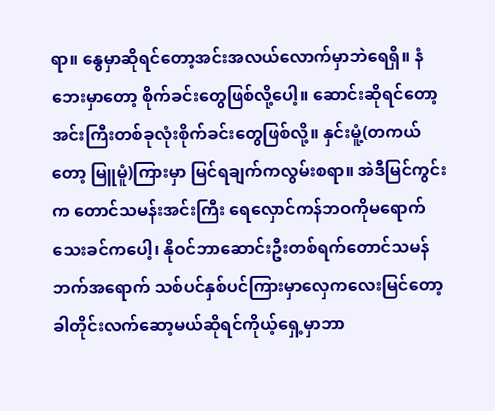ရာ။ နွေမှာဆိုရင်တော့အင်းအလယ်လောက်မှာဘဲရေရှိ။ နံဘေးမှာတော့ စိုက်ခင်းတွေဖြစ်လို့ပေါ့။ ဆောင်းဆိုရင်တော့အင်းကြီးတစ်ခုလုံးစိုက်ခင်းတွေဖြစ်လို့။ နှင်းမူံ့(တကယ်တော့ မြူမူံ)ကြားမှာ မြင်ရချက်ကလွမ်းစရာ။ အဲဒီမြင်ကွင်းက တောင်သမန်းအင်းကြီး ရေလှောင်ကန်ဘဝကိုမရောက်သေးခင်ကပေါ့၊ နိုဝင်ဘာဆောင်းဦးတစ်ရက်တောင်သမန်ဘက်အရောက် သစ်ပင်နှစ်ပင်ကြားမှာလှေကလေးမြင်တော့ ခါတိုင်းလက်ဆော့မယ်ဆိုရင်ကိုယ့်ရှေ့မှာဘာ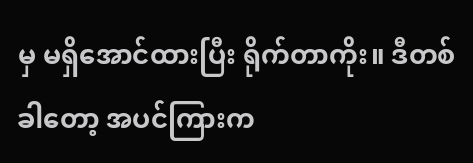မှ မရှိအောင်ထားပြီး ရိုက်တာကိုး။ ဒီတစ်ခါတော့ အပင်ကြားက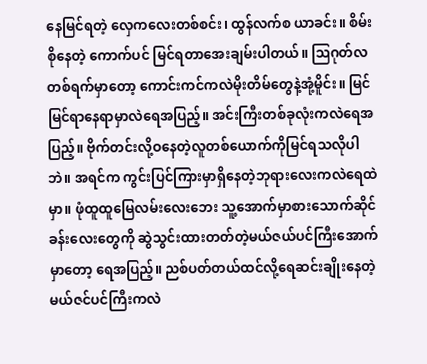နေမြင်ရတဲ့ လှေကလေးတစ်စင်း၊ ထွန်လက်စ ယာခင်း။ စိမ်းစိုနေတဲ့ ကောက်ပင် မြင်ရတာအေးချမ်းပါတယ်။ ဩဂုတ်လတစ်ရက်မှာတော့ ကောင်းကင်ကလဲမိုးတိမ်တွေနဲ့အုံ့မိူင်း။ မြင်မြင်ရာနေရာမှာလဲရေအပြည့်။ အင်းကြီးတစ်ခုလုံးကလဲရေအပြည့်။ ဗိုက်တင်းလို့ဝနေတဲ့လူတစ်ယောက်ကိုမြင်ရသလိုပါဘဲ။ အရင်က ကွင်းပြင်ကြားမှာရှိနေတဲ့ဘုရားလေးကလဲရေထဲမှာ။ ဖုံထူထူမြေလမ်းလေးဘေး သူ့အောက်မှာစားသောက်ဆိုင်ခန်းလေးတွေကို ဆွဲသွင်းထားတတ်တဲ့မယ်ဇယ်ပင်ကြီးအောက်မှာတော့ ရေအပြည့်။ ညစ်ပတ်တယ်ထင်လို့ရေဆင်းချိုးနေတဲ့မယ်ဇင်ပင်ကြီးကလဲ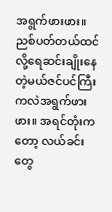အရွက်ဖားဖား။ ညစ်ပတ်တယ်ထင်လို့ရေဆင်းချိုးနေတဲ့မယ်ဇင်ပင်ကြီးကလဲအရွက်ဖားဖား။ အရင်တုံးကတော့ လယ်ခင်းတွေ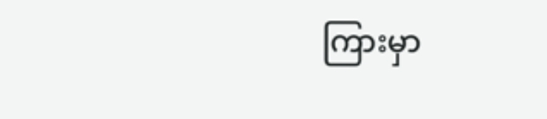ကြားမှာ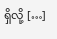ရှိလို့ […]